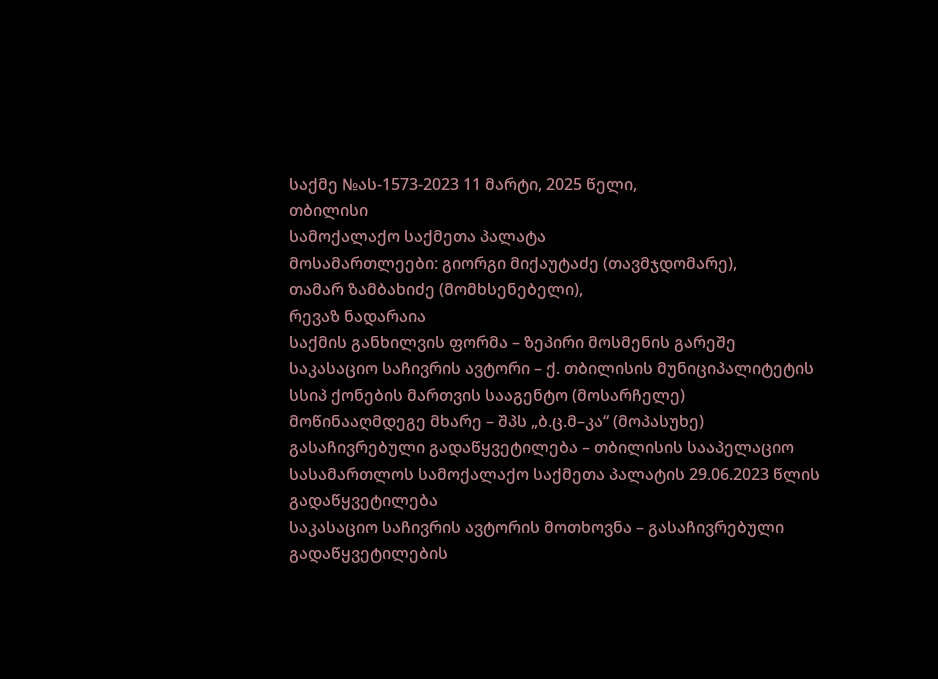საქმე №ას-1573-2023 11 მარტი, 2025 წელი,
თბილისი
სამოქალაქო საქმეთა პალატა
მოსამართლეები: გიორგი მიქაუტაძე (თავმჯდომარე),
თამარ ზამბახიძე (მომხსენებელი),
რევაზ ნადარაია
საქმის განხილვის ფორმა – ზეპირი მოსმენის გარეშე
საკასაციო საჩივრის ავტორი – ქ. თბილისის მუნიციპალიტეტის სსიპ ქონების მართვის სააგენტო (მოსარჩელე)
მოწინააღმდეგე მხარე – შპს „ბ.ც.მ–კა“ (მოპასუხე)
გასაჩივრებული გადაწყვეტილება – თბილისის სააპელაციო სასამართლოს სამოქალაქო საქმეთა პალატის 29.06.2023 წლის გადაწყვეტილება
საკასაციო საჩივრის ავტორის მოთხოვნა – გასაჩივრებული გადაწყვეტილების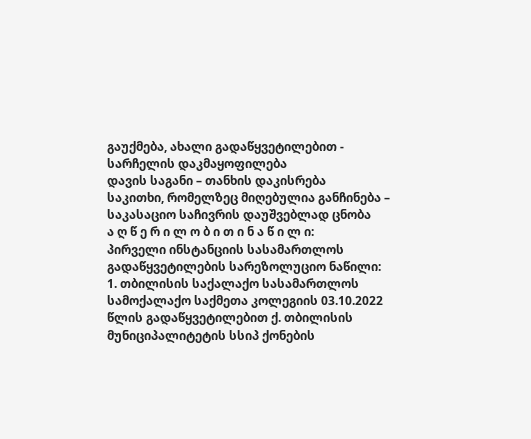გაუქმება, ახალი გადაწყვეტილებით - სარჩელის დაკმაყოფილება
დავის საგანი – თანხის დაკისრება
საკითხი, რომელზეც მიღებულია განჩინება – საკასაციო საჩივრის დაუშვებლად ცნობა
ა ღ წ ე რ ი ლ ო ბ ი თ ი ნ ა წ ი ლ ი:
პირველი ინსტანციის სასამართლოს გადაწყვეტილების სარეზოლუციო ნაწილი:
1. თბილისის საქალაქო სასამართლოს სამოქალაქო საქმეთა კოლეგიის 03.10.2022 წლის გადაწყვეტილებით ქ. თბილისის მუნიციპალიტეტის სსიპ ქონების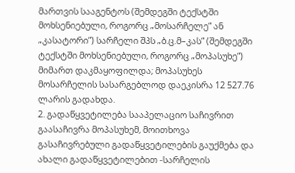მართვის სააგენტოს (შემდეგში ტექსტში მოხსენიებული, როგორც „მოსარჩელე“ ან „კასატორი“) სარჩელი შპს „ბ.ც.მ–კას“ (შემდეგში ტექსტში მოხსენიებული, როგორც „მოპასუხე“) მიმართ დაკმაყოფილდა; მოპასუხეს მოსარჩელის სასარგებლოდ დაეკისრა 12 527.76 ლარის გადახდა.
2. გადაწყვეტილება სააპელაციო საჩივრით გაასაჩივრა მოპასუხემ, მოითხოვა გასაჩივრებული გადაწყვეტილების გაუქმება და ახალი გადაწყვეტილებით -სარჩელის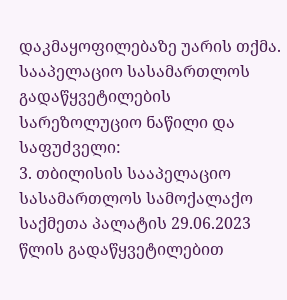დაკმაყოფილებაზე უარის თქმა.
სააპელაციო სასამართლოს გადაწყვეტილების სარეზოლუციო ნაწილი და საფუძველი:
3. თბილისის სააპელაციო სასამართლოს სამოქალაქო საქმეთა პალატის 29.06.2023 წლის გადაწყვეტილებით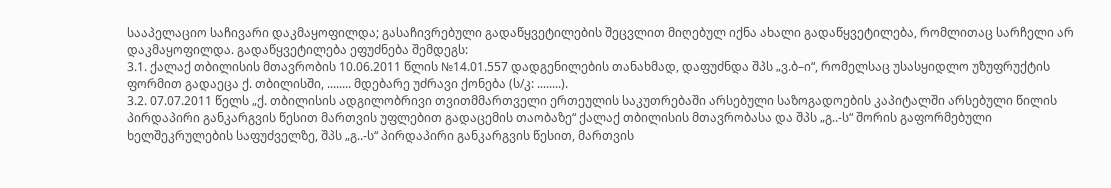სააპელაციო საჩივარი დაკმაყოფილდა; გასაჩივრებული გადაწყვეტილების შეცვლით მიღებულ იქნა ახალი გადაწყვეტილება, რომლითაც სარჩელი არ დაკმაყოფილდა. გადაწყვეტილება ეფუძნება შემდეგს:
3.1. ქალაქ თბილისის მთავრობის 10.06.2011 წლის №14.01.557 დადგენილების თანახმად, დაფუძნდა შპს „ვ.ბ–ი“, რომელსაც უსასყიდლო უზუფრუქტის ფორმით გადაეცა ქ. თბილისში, ........ მდებარე უძრავი ქონება (ს/კ: ........).
3.2. 07.07.2011 წელს „ქ. თბილისის ადგილობრივი თვითმმართველი ერთეულის საკუთრებაში არსებული საზოგადოების კაპიტალში არსებული წილის პირდაპირი განკარგვის წესით მართვის უფლებით გადაცემის თაობაზე“ ქალაქ თბილისის მთავრობასა და შპს „გ..-ს“ შორის გაფორმებული ხელშეკრულების საფუძველზე, შპს „გ..-ს“ პირდაპირი განკარგვის წესით, მართვის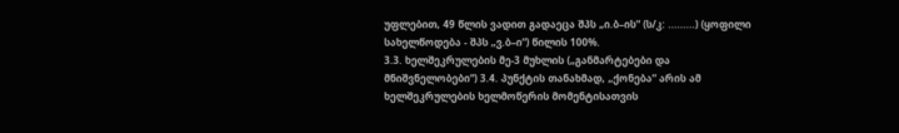უფლებით, 49 წლის ვადით გადაეცა შპს „ი.ბ–ის“ (ს/კ: .........) (ყოფილი სახელწოდება - შპს „ვ.ბ–ი“) წილის 100%.
3.3. ხელშეკრულების მე-3 მუხლის („განმარტებები და მნიშვნელობები“) 3.4. პუნქტის თანახმად, „ქონება“ არის ამ ხელშეკრულების ხელმოწერის მომენტისათვის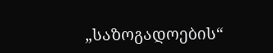„საზოგადოების“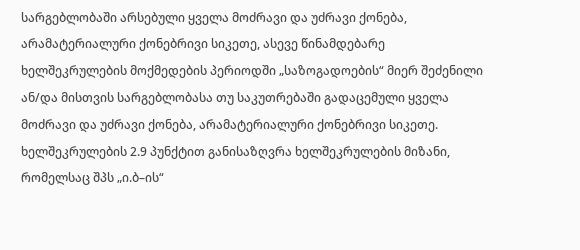სარგებლობაში არსებული ყველა მოძრავი და უძრავი ქონება, არამატერიალური ქონებრივი სიკეთე, ასევე წინამდებარე ხელშეკრულების მოქმედების პერიოდში „საზოგადოების“ მიერ შეძენილი ან/და მისთვის სარგებლობასა თუ საკუთრებაში გადაცემული ყველა მოძრავი და უძრავი ქონება, არამატერიალური ქონებრივი სიკეთე. ხელშეკრულების 2.9 პუნქტით განისაზღვრა ხელშეკრულების მიზანი, რომელსაც შპს „ი.ბ–ის“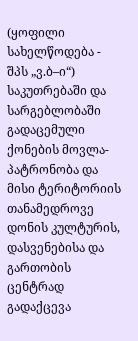(ყოფილი სახელწოდება - შპს „ვ.ბ–ი“) საკუთრებაში და სარგებლობაში გადაცემული ქონების მოვლა-პატრონობა და მისი ტერიტორიის თანამედროვე დონის კულტურის, დასვენებისა და გართობის ცენტრად გადაქცევა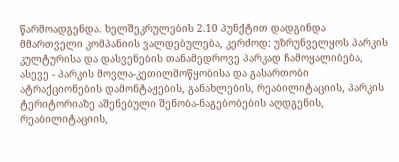წარმოადგენდა. ხელშეკრულების 2.10 პუნქტით დადგინდა მმართველი კომპანიის ვალდებულება, კერძოდ: უზრუნველყოს პარკის კულტურისა და დასვენების თანამედროვე პარკად ჩამოყალიბება, ასევე - პარკის მოვლა-კეთილმოწყობისა და გასართობი ატრაქციონების დამონტაჟების, განახლების, რეაბილიტაციის, პარკის ტერიტორიაზე აშენებული შენობა-ნაგებობების აღდგენის, რეაბილიტაციის,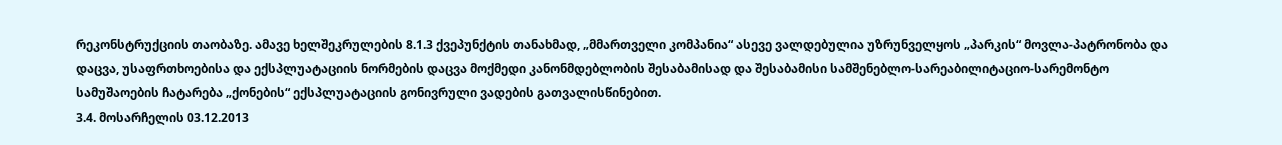რეკონსტრუქციის თაობაზე. ამავე ხელშეკრულების 8.1.3 ქვეპუნქტის თანახმად, „მმართველი კომპანია“ ასევე ვალდებულია უზრუნველყოს „პარკის“ მოვლა-პატრონობა და დაცვა, უსაფრთხოებისა და ექსპლუატაციის ნორმების დაცვა მოქმედი კანონმდებლობის შესაბამისად და შესაბამისი სამშენებლო-სარეაბილიტაციო-სარემონტო სამუშაოების ჩატარება „ქონების“ ექსპლუატაციის გონივრული ვადების გათვალისწინებით.
3.4. მოსარჩელის 03.12.2013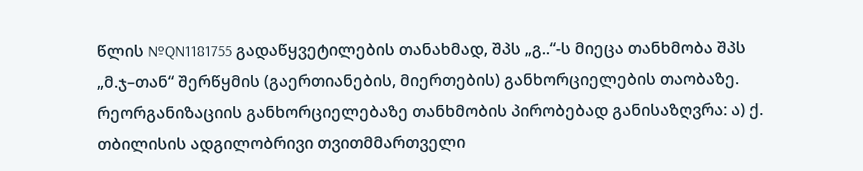წლის №QN1181755 გადაწყვეტილების თანახმად, შპს „გ..“-ს მიეცა თანხმობა შპს „მ.ჯ–თან“ შერწყმის (გაერთიანების, მიერთების) განხორციელების თაობაზე. რეორგანიზაციის განხორციელებაზე თანხმობის პირობებად განისაზღვრა: ა) ქ. თბილისის ადგილობრივი თვითმმართველი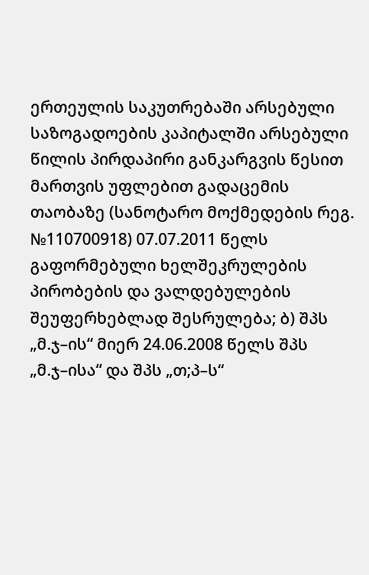ერთეულის საკუთრებაში არსებული საზოგადოების კაპიტალში არსებული წილის პირდაპირი განკარგვის წესით მართვის უფლებით გადაცემის თაობაზე (სანოტარო მოქმედების რეგ. №110700918) 07.07.2011 წელს გაფორმებული ხელშეკრულების პირობების და ვალდებულების შეუფერხებლად შესრულება; ბ) შპს „მ.ჯ–ის“ მიერ 24.06.2008 წელს შპს „მ.ჯ–ისა“ და შპს „თ;პ–ს“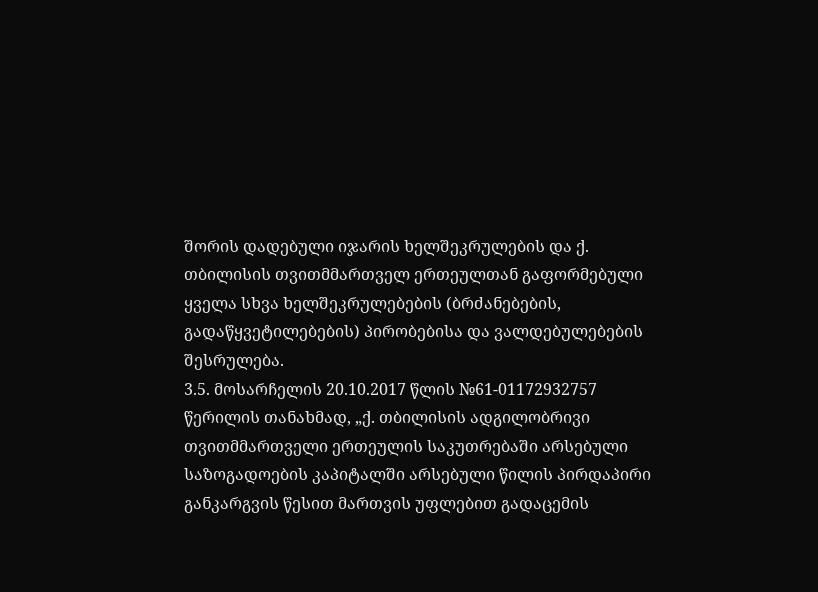შორის დადებული იჯარის ხელშეკრულების და ქ. თბილისის თვითმმართველ ერთეულთან გაფორმებული ყველა სხვა ხელშეკრულებების (ბრძანებების, გადაწყვეტილებების) პირობებისა და ვალდებულებების შესრულება.
3.5. მოსარჩელის 20.10.2017 წლის №61-01172932757 წერილის თანახმად, „ქ. თბილისის ადგილობრივი თვითმმართველი ერთეულის საკუთრებაში არსებული საზოგადოების კაპიტალში არსებული წილის პირდაპირი განკარგვის წესით მართვის უფლებით გადაცემის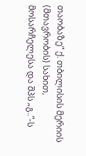თაობაზე“ ქ. თბილისის მერიის (მთავრობის) სახით, მოსარჩელესა და შპს „გ..“-ს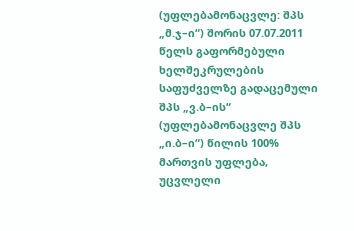(უფლებამონაცვლე: შპს „მ.ჯ–ი“) შორის 07.07.2011 წელს გაფორმებული ხელშეკრულების საფუძველზე გადაცემული შპს „ვ.ბ–ის“ (უფლებამონაცვლე შპს „ი.ბ–ი“) წილის 100% მართვის უფლება, უცვლელი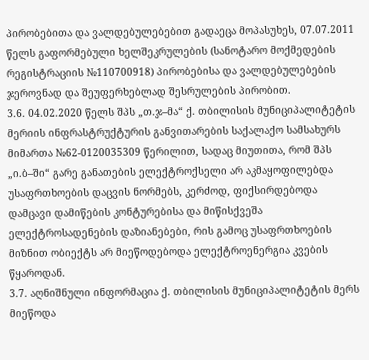პირობებითა და ვალდებულებებით გადაეცა მოპასუხეს, 07.07.2011 წელს გაფორმებული ხელშეკრულების (სანოტარო მოქმედების რეგისტრაციის №110700918) პირობებისა და ვალდებულებების ჯეროვნად და შეუფერხებლად შესრულების პირობით.
3.6. 04.02.2020 წელს შპს „თ.ჯ–მა“ ქ. თბილისის მუნიციპალიტეტის მერიის ინფრასტრუქტურის განვითარების საქალაქო სამსახურს მიმართა №62-0120035309 წერილით, სადაც მიუთითა, რომ შპს „ი.ბ–ში“ გარე განათების ელექტროქსელი არ აკმაყოფილებდა უსაფრთხოების დაცვის ნორმებს, კერძოდ, ფიქსირდებოდა დამცავი დამიწების კონტურებისა და მიწისქვეშა ელექტროსადენების დაზიანებები, რის გამოც უსაფრთხოების მიზნით ობიექტს არ მიეწოდებოდა ელექტროენერგია კვების წყაროდან.
3.7. აღნიშნული ინფორმაცია ქ. თბილისის მუნიციპალიტეტის მერს მიეწოდა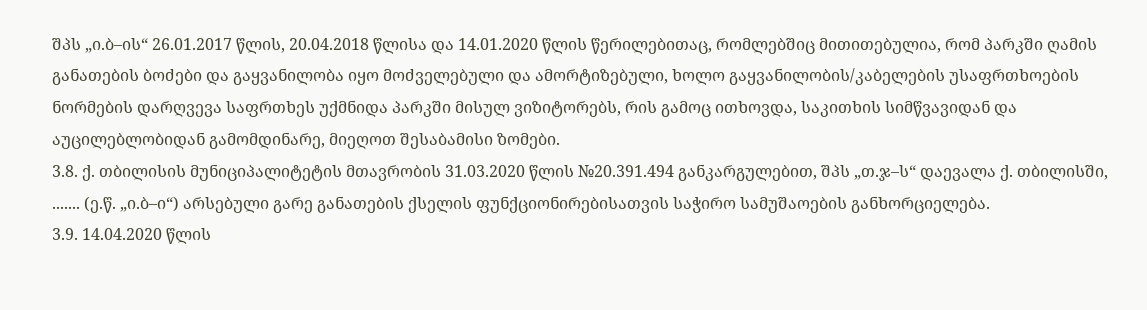შპს „ი.ბ–ის“ 26.01.2017 წლის, 20.04.2018 წლისა და 14.01.2020 წლის წერილებითაც, რომლებშიც მითითებულია, რომ პარკში ღამის განათების ბოძები და გაყვანილობა იყო მოძველებული და ამორტიზებული, ხოლო გაყვანილობის/კაბელების უსაფრთხოების ნორმების დარღვევა საფრთხეს უქმნიდა პარკში მისულ ვიზიტორებს, რის გამოც ითხოვდა, საკითხის სიმწვავიდან და აუცილებლობიდან გამომდინარე, მიეღოთ შესაბამისი ზომები.
3.8. ქ. თბილისის მუნიციპალიტეტის მთავრობის 31.03.2020 წლის №20.391.494 განკარგულებით, შპს „თ.ჯ–ს“ დაევალა ქ. თბილისში, ....... (ე.წ. „ი.ბ–ი“) არსებული გარე განათების ქსელის ფუნქციონირებისათვის საჭირო სამუშაოების განხორციელება.
3.9. 14.04.2020 წლის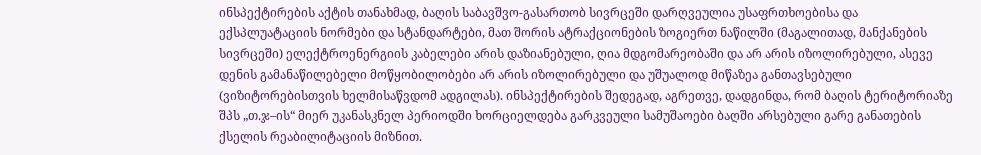ინსპექტირების აქტის თანახმად, ბაღის საბავშვო-გასართობ სივრცეში დარღვეულია უსაფრთხოებისა და ექსპლუატაციის ნორმები და სტანდარტები, მათ შორის ატრაქციონების ზოგიერთ ნაწილში (მაგალითად, მანქანების სივრცეში) ელექტროენერგიის კაბელები არის დაზიანებული, ღია მდგომარეობაში და არ არის იზოლირებული, ასევე დენის გამანაწილებელი მოწყობილობები არ არის იზოლირებული და უშუალოდ მიწაზეა განთავსებული (ვიზიტორებისთვის ხელმისაწვდომ ადგილას). ინსპექტირების შედეგად, აგრეთვე, დადგინდა, რომ ბაღის ტერიტორიაზე შპს „თ.ჯ–ის“ მიერ უკანასკნელ პერიოდში ხორციელდება გარკვეული სამუშაოები ბაღში არსებული გარე განათების ქსელის რეაბილიტაციის მიზნით.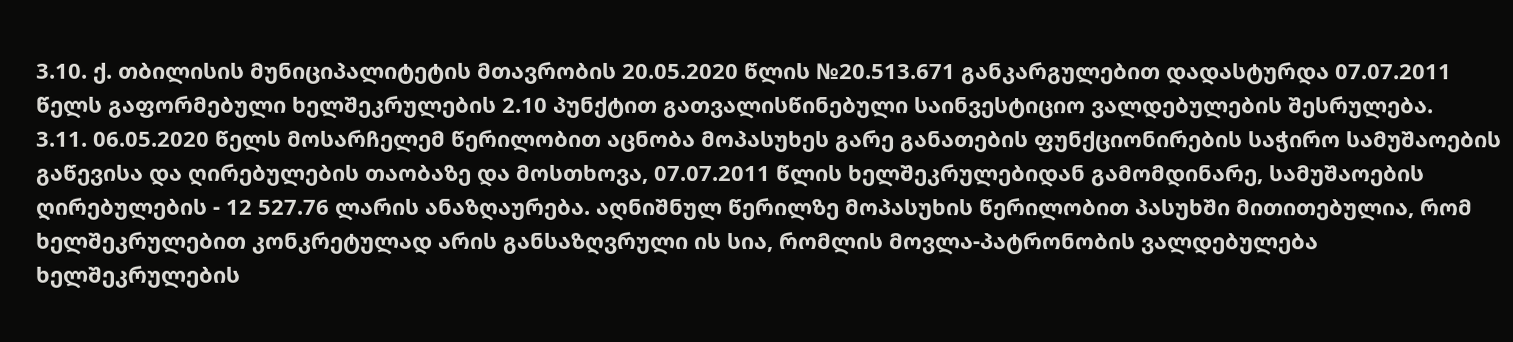3.10. ქ. თბილისის მუნიციპალიტეტის მთავრობის 20.05.2020 წლის №20.513.671 განკარგულებით დადასტურდა 07.07.2011 წელს გაფორმებული ხელშეკრულების 2.10 პუნქტით გათვალისწინებული საინვესტიციო ვალდებულების შესრულება.
3.11. 06.05.2020 წელს მოსარჩელემ წერილობით აცნობა მოპასუხეს გარე განათების ფუნქციონირების საჭირო სამუშაოების გაწევისა და ღირებულების თაობაზე და მოსთხოვა, 07.07.2011 წლის ხელშეკრულებიდან გამომდინარე, სამუშაოების ღირებულების - 12 527.76 ლარის ანაზღაურება. აღნიშნულ წერილზე მოპასუხის წერილობით პასუხში მითითებულია, რომ ხელშეკრულებით კონკრეტულად არის განსაზღვრული ის სია, რომლის მოვლა-პატრონობის ვალდებულება ხელშეკრულების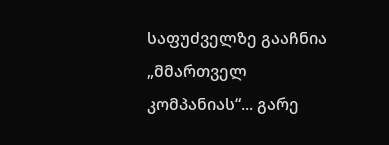საფუძველზე გააჩნია „მმართველ კომპანიას“... გარე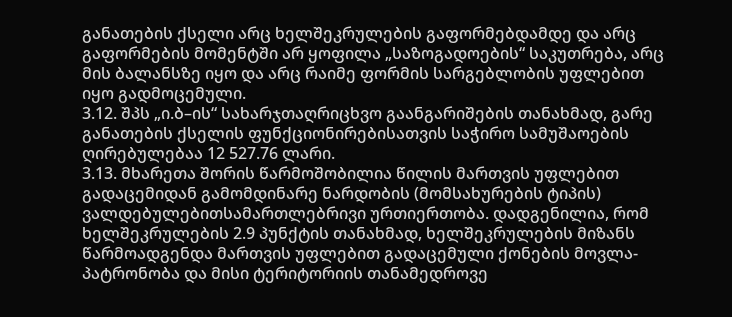განათების ქსელი არც ხელშეკრულების გაფორმებდამდე და არც გაფორმების მომენტში არ ყოფილა „საზოგადოების“ საკუთრება, არც მის ბალანსზე იყო და არც რაიმე ფორმის სარგებლობის უფლებით იყო გადმოცემული.
3.12. შპს „ი.ბ–ის“ სახარჯთაღრიცხვო გაანგარიშების თანახმად, გარე განათების ქსელის ფუნქციონირებისათვის საჭირო სამუშაოების ღირებულებაა 12 527.76 ლარი.
3.13. მხარეთა შორის წარმოშობილია წილის მართვის უფლებით გადაცემიდან გამომდინარე ნარდობის (მომსახურების ტიპის) ვალდებულებითსამართლებრივი ურთიერთობა. დადგენილია, რომ ხელშეკრულების 2.9 პუნქტის თანახმად, ხელშეკრულების მიზანს წარმოადგენდა მართვის უფლებით გადაცემული ქონების მოვლა-პატრონობა და მისი ტერიტორიის თანამედროვე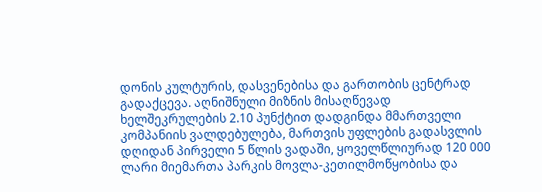დონის კულტურის, დასვენებისა და გართობის ცენტრად გადაქცევა. აღნიშნული მიზნის მისაღწევად ხელშეკრულების 2.10 პუნქტით დადგინდა მმართველი კომპანიის ვალდებულება, მართვის უფლების გადასვლის დღიდან პირველი 5 წლის ვადაში, ყოველწლიურად 120 000 ლარი მიემართა პარკის მოვლა-კეთილმოწყობისა და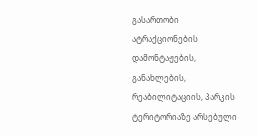გასართობი ატრაქციონების დამონტაჟების, განახლების, რეაბილიტაციის, პარკის ტერიტორიაზე არსებული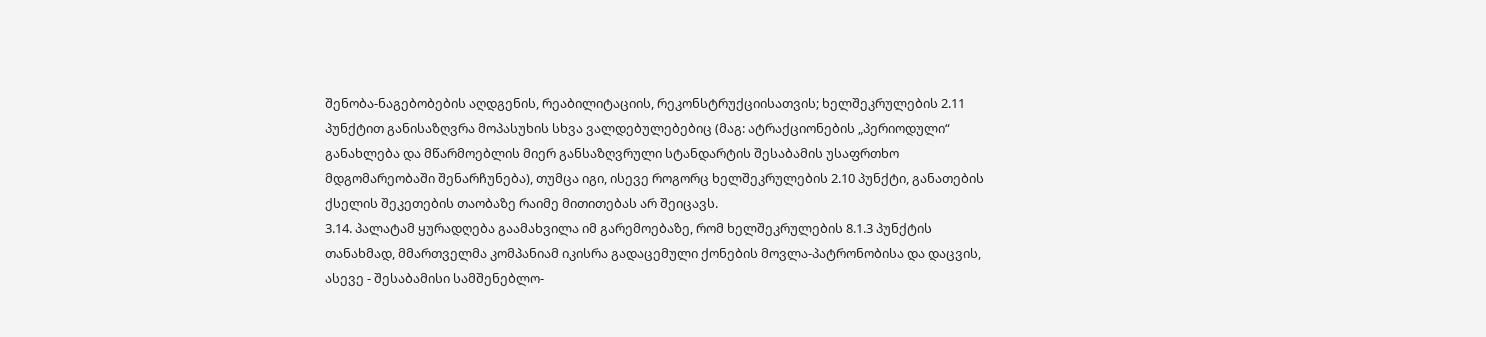შენობა-ნაგებობების აღდგენის, რეაბილიტაციის, რეკონსტრუქციისათვის; ხელშეკრულების 2.11 პუნქტით განისაზღვრა მოპასუხის სხვა ვალდებულებებიც (მაგ: ატრაქციონების „პერიოდული“ განახლება და მწარმოებლის მიერ განსაზღვრული სტანდარტის შესაბამის უსაფრთხო მდგომარეობაში შენარჩუნება), თუმცა იგი, ისევე როგორც ხელშეკრულების 2.10 პუნქტი, განათების ქსელის შეკეთების თაობაზე რაიმე მითითებას არ შეიცავს.
3.14. პალატამ ყურადღება გაამახვილა იმ გარემოებაზე, რომ ხელშეკრულების 8.1.3 პუნქტის თანახმად, მმართველმა კომპანიამ იკისრა გადაცემული ქონების მოვლა-პატრონობისა და დაცვის, ასევე - შესაბამისი სამშენებლო-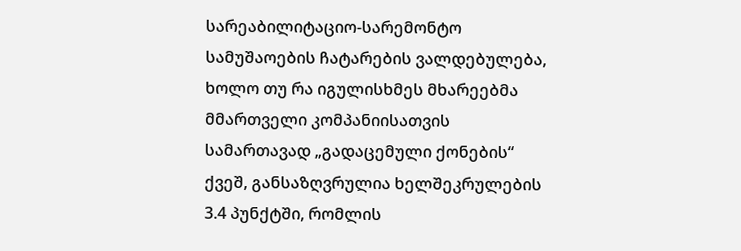სარეაბილიტაციო-სარემონტო სამუშაოების ჩატარების ვალდებულება, ხოლო თუ რა იგულისხმეს მხარეებმა მმართველი კომპანიისათვის სამართავად „გადაცემული ქონების“ ქვეშ, განსაზღვრულია ხელშეკრულების 3.4 პუნქტში, რომლის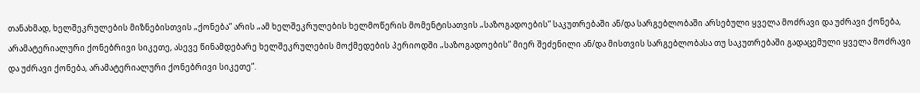თანახმად, ხელშეკრულების მიზნებისთვის „ქონება“ არის „ამ ხელშეკრულების ხელმოწერის მომენტისათვის „საზოგადოების“ საკუთრებაში ან/და სარგებლობაში არსებული ყველა მოძრავი და უძრავი ქონება, არამატერიალური ქონებრივი სიკეთე, ასევე წინამდებარე ხელშეკრულების მოქმედების პერიოდში „საზოგადოების“ მიერ შეძენილი ან/და მისთვის სარგებლობასა თუ საკუთრებაში გადაცემული ყველა მოძრავი და უძრავი ქონება, არამატერიალური ქონებრივი სიკეთე“.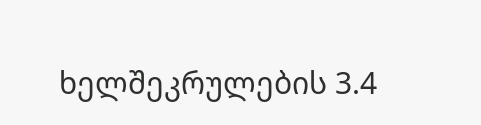ხელშეკრულების 3.4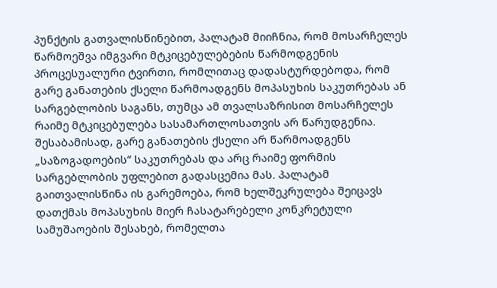პუნქტის გათვალისწინებით, პალატამ მიიჩნია, რომ მოსარჩელეს წარმოეშვა იმგვარი მტკიცებულებების წარმოდგენის პროცესუალური ტვირთი, რომლითაც დადასტურდებოდა, რომ გარე განათების ქსელი წარმოადგენს მოპასუხის საკუთრებას ან სარგებლობის საგანს, თუმცა ამ თვალსაზრისით მოსარჩელეს რაიმე მტკიცებულება სასამართლოსათვის არ წარუდგენია. შესაბამისად, გარე განათების ქსელი არ წარმოადგენს „საზოგადოების“ საკუთრებას და არც რაიმე ფორმის სარგებლობის უფლებით გადასცემია მას. პალატამ გაითვალისწინა ის გარემოება, რომ ხელშეკრულება შეიცავს დათქმას მოპასუხის მიერ ჩასატარებელი კონკრეტული სამუშაოების შესახებ, რომელთა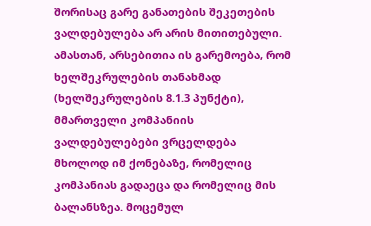შორისაც გარე განათების შეკეთების ვალდებულება არ არის მითითებული. ამასთან, არსებითია ის გარემოება, რომ ხელშეკრულების თანახმად (ხელშეკრულების 8.1.3 პუნქტი), მმართველი კომპანიის ვალდებულებები ვრცელდება მხოლოდ იმ ქონებაზე, რომელიც კომპანიას გადაეცა და რომელიც მის ბალანსზეა. მოცემულ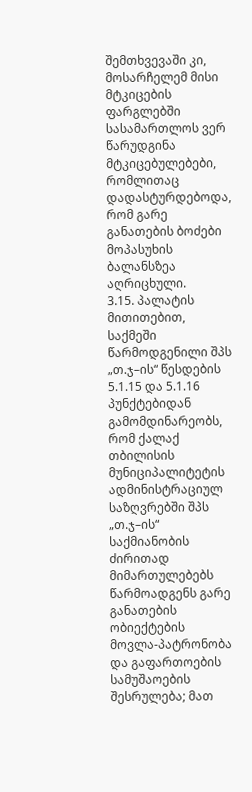შემთხვევაში კი, მოსარჩელემ მისი მტკიცების ფარგლებში სასამართლოს ვერ წარუდგინა მტკიცებულებები, რომლითაც დადასტურდებოდა, რომ გარე განათების ბოძები მოპასუხის ბალანსზეა აღრიცხული.
3.15. პალატის მითითებით, საქმეში წარმოდგენილი შპს „თ.ჯ–ის“ წესდების 5.1.15 და 5.1.16 პუნქტებიდან გამომდინარეობს, რომ ქალაქ თბილისის მუნიციპალიტეტის ადმინისტრაციულ საზღვრებში შპს „თ.ჯ–ის“ საქმიანობის ძირითად მიმართულებებს წარმოადგენს გარე განათების ობიექტების მოვლა-პატრონობა და გაფართოების სამუშაოების შესრულება; მათ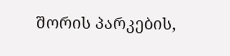შორის პარკების,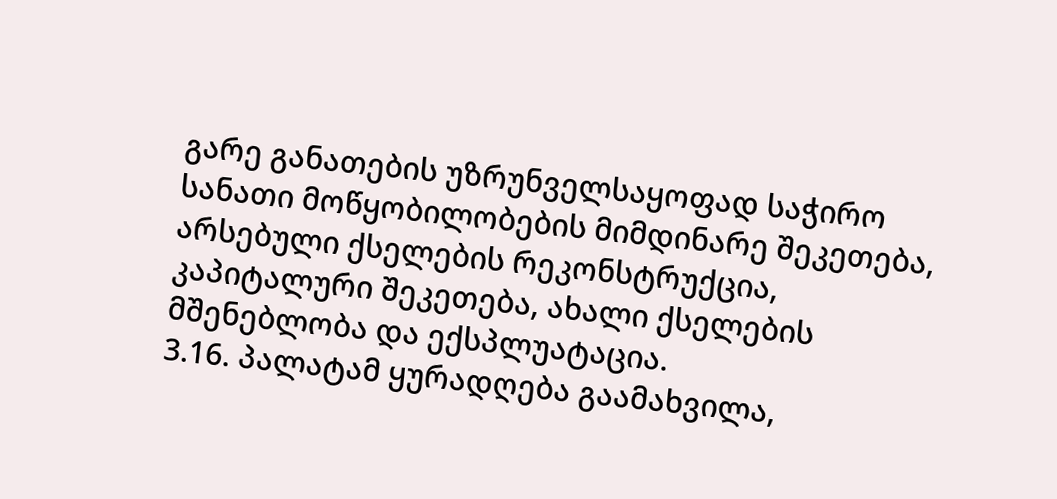გარე განათების უზრუნველსაყოფად საჭირო სანათი მოწყობილობების მიმდინარე შეკეთება, არსებული ქსელების რეკონსტრუქცია, კაპიტალური შეკეთება, ახალი ქსელების მშენებლობა და ექსპლუატაცია.
3.16. პალატამ ყურადღება გაამახვილა,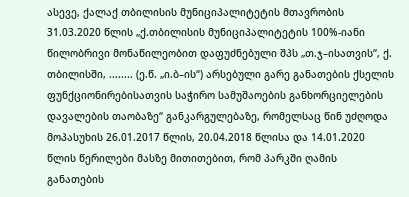ასევე, ქალაქ თბილისის მუნიციპალიტეტის მთავრობის 31.03.2020 წლის „ქ.თბილისის მუნიციპალიტეტის 100%-იანი წილობრივი მონაწილეობით დაფუძნებული შპს „თ.ჯ–ისათვის“, ქ. თბილისში, ........ (ე.წ. „ი.ბ–ის“) არსებული გარე განათების ქსელის ფუნქციონირებისათვის საჭირო სამუშაოების განხორციელების დავალების თაობაზე“ განკარგულებაზე, რომელსაც წინ უძღოდა მოპასუხის 26.01.2017 წლის, 20.04.2018 წლისა და 14.01.2020 წლის წერილები მასზე მითითებით, რომ პარკში ღამის განათების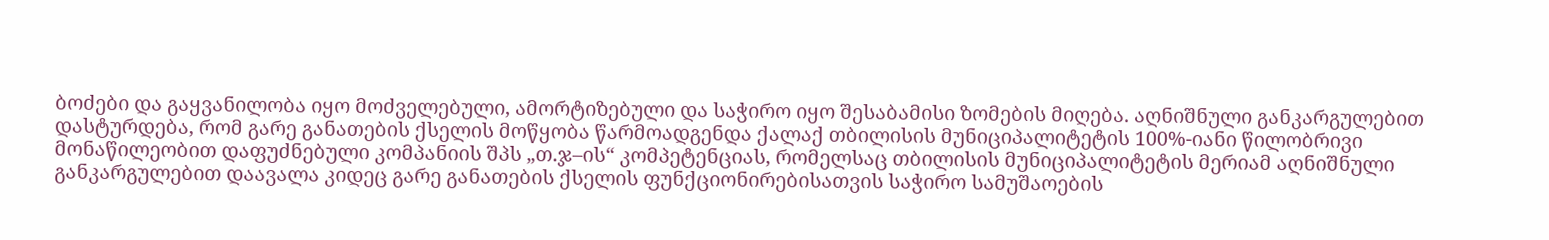ბოძები და გაყვანილობა იყო მოძველებული, ამორტიზებული და საჭირო იყო შესაბამისი ზომების მიღება. აღნიშნული განკარგულებით დასტურდება, რომ გარე განათების ქსელის მოწყობა წარმოადგენდა ქალაქ თბილისის მუნიციპალიტეტის 100%-იანი წილობრივი მონაწილეობით დაფუძნებული კომპანიის შპს „თ.ჯ–ის“ კომპეტენციას, რომელსაც თბილისის მუნიციპალიტეტის მერიამ აღნიშნული განკარგულებით დაავალა კიდეც გარე განათების ქსელის ფუნქციონირებისათვის საჭირო სამუშაოების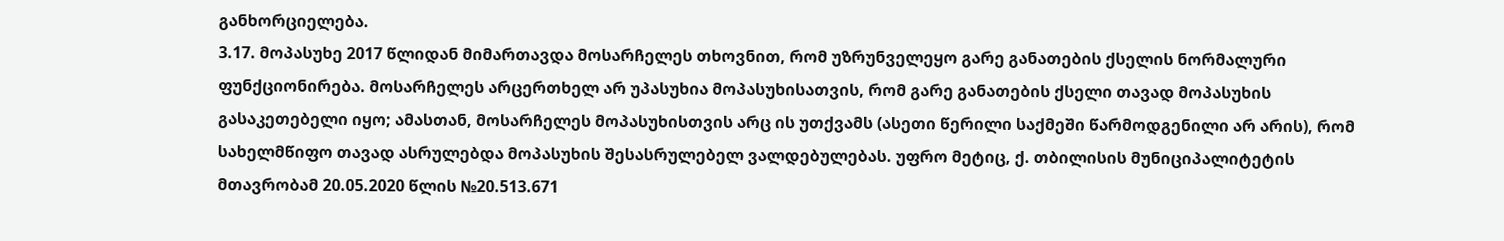განხორციელება.
3.17. მოპასუხე 2017 წლიდან მიმართავდა მოსარჩელეს თხოვნით, რომ უზრუნველეყო გარე განათების ქსელის ნორმალური ფუნქციონირება. მოსარჩელეს არცერთხელ არ უპასუხია მოპასუხისათვის, რომ გარე განათების ქსელი თავად მოპასუხის გასაკეთებელი იყო; ამასთან, მოსარჩელეს მოპასუხისთვის არც ის უთქვამს (ასეთი წერილი საქმეში წარმოდგენილი არ არის), რომ სახელმწიფო თავად ასრულებდა მოპასუხის შესასრულებელ ვალდებულებას. უფრო მეტიც, ქ. თბილისის მუნიციპალიტეტის მთავრობამ 20.05.2020 წლის №20.513.671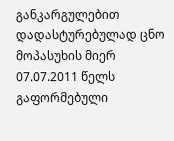განკარგულებით დადასტურებულად ცნო მოპასუხის მიერ 07.07.2011 წელს გაფორმებული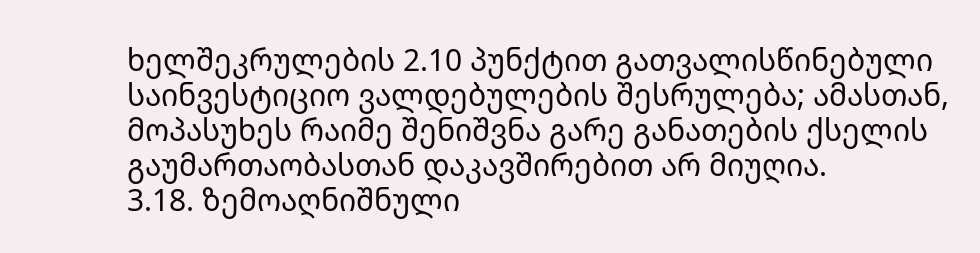ხელშეკრულების 2.10 პუნქტით გათვალისწინებული საინვესტიციო ვალდებულების შესრულება; ამასთან, მოპასუხეს რაიმე შენიშვნა გარე განათების ქსელის გაუმართაობასთან დაკავშირებით არ მიუღია.
3.18. ზემოაღნიშნული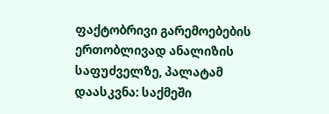ფაქტობრივი გარემოებების ერთობლივად ანალიზის საფუძველზე, პალატამ დაასკვნა: საქმეში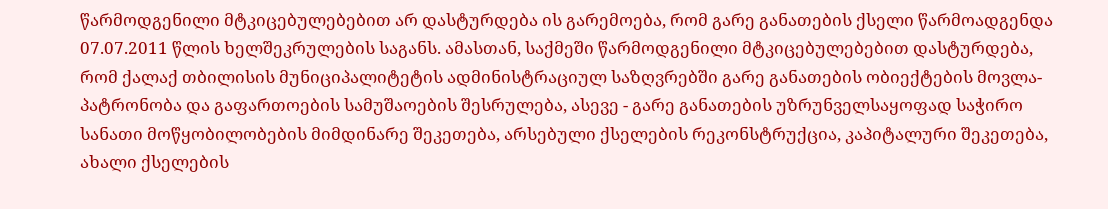წარმოდგენილი მტკიცებულებებით არ დასტურდება ის გარემოება, რომ გარე განათების ქსელი წარმოადგენდა 07.07.2011 წლის ხელშეკრულების საგანს. ამასთან, საქმეში წარმოდგენილი მტკიცებულებებით დასტურდება, რომ ქალაქ თბილისის მუნიციპალიტეტის ადმინისტრაციულ საზღვრებში გარე განათების ობიექტების მოვლა-პატრონობა და გაფართოების სამუშაოების შესრულება, ასევე - გარე განათების უზრუნველსაყოფად საჭირო სანათი მოწყობილობების მიმდინარე შეკეთება, არსებული ქსელების რეკონსტრუქცია, კაპიტალური შეკეთება, ახალი ქსელების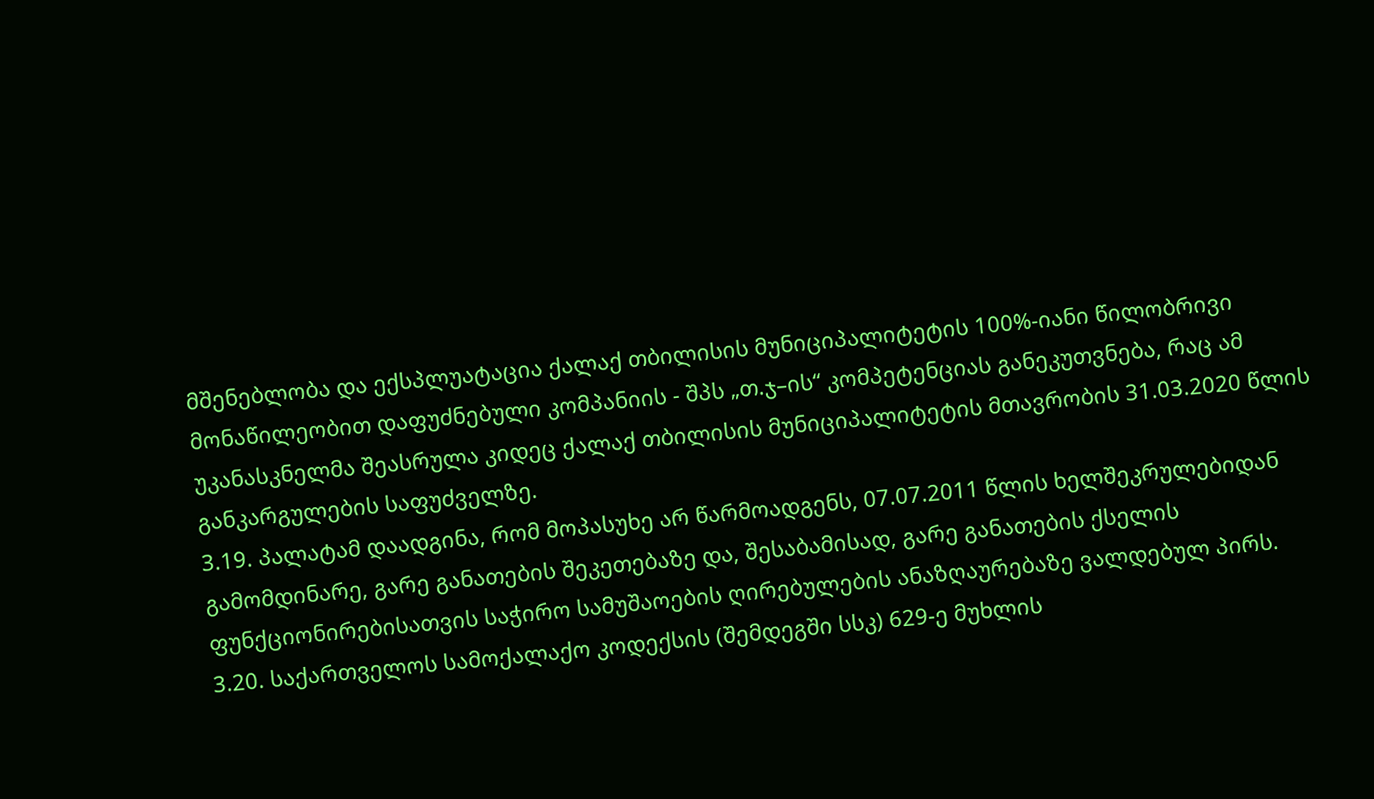მშენებლობა და ექსპლუატაცია ქალაქ თბილისის მუნიციპალიტეტის 100%-იანი წილობრივი მონაწილეობით დაფუძნებული კომპანიის - შპს „თ.ჯ–ის“ კომპეტენციას განეკუთვნება, რაც ამ უკანასკნელმა შეასრულა კიდეც ქალაქ თბილისის მუნიციპალიტეტის მთავრობის 31.03.2020 წლის განკარგულების საფუძველზე.
3.19. პალატამ დაადგინა, რომ მოპასუხე არ წარმოადგენს, 07.07.2011 წლის ხელშეკრულებიდან გამომდინარე, გარე განათების შეკეთებაზე და, შესაბამისად, გარე განათების ქსელის ფუნქციონირებისათვის საჭირო სამუშაოების ღირებულების ანაზღაურებაზე ვალდებულ პირს.
3.20. საქართველოს სამოქალაქო კოდექსის (შემდეგში სსკ) 629-ე მუხლის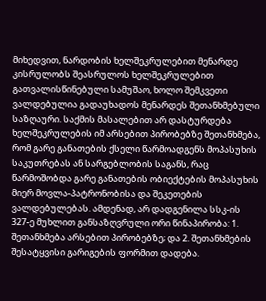მიხედვით, ნარდობის ხელშეკრულებით მენარდე კისრულობს შეასრულოს ხელშეკრულებით გათვალისწინებული სამუშაო, ხოლო შემკვეთი ვალდებულია გადაუხადოს მენარდეს შეთანხმებული საზღაური. საქმის მასალებით არ დასტურდება ხელშეკრულების იმ არსებით პირობებზე შეთანხმება, რომ გარე განათების ქსელი წარმოადგენს მოპასუხის საკუთრებას ან სარგებლობის საგანს, რაც წარმოშობდა გარე განათების ობიექტების მოპასუხის მიერ მოვლა-პატრონობისა და შეკეთების ვალდებულებას. ამდენად, არ დადგენილა სსკ-ის 327-ე მუხლით განსაზღვრული ორი წინაპირობა: 1. შეთანხმება არსებით პირობებზე; და 2. შეთანხმების შესატყვისი გარიგების ფორმით დადება.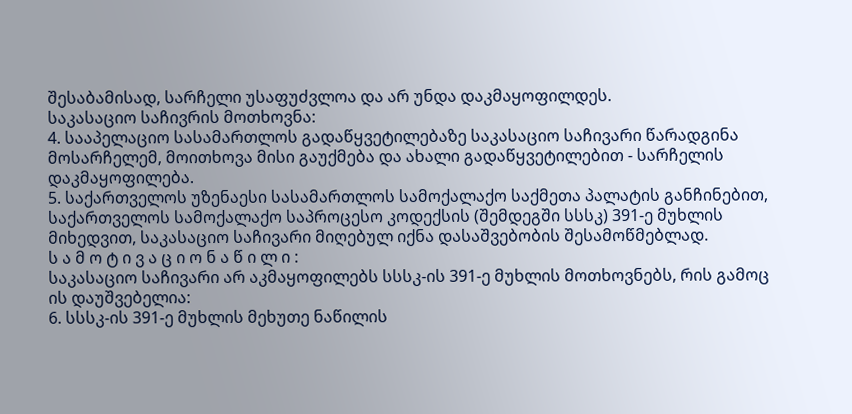შესაბამისად, სარჩელი უსაფუძვლოა და არ უნდა დაკმაყოფილდეს.
საკასაციო საჩივრის მოთხოვნა:
4. სააპელაციო სასამართლოს გადაწყვეტილებაზე საკასაციო საჩივარი წარადგინა მოსარჩელემ, მოითხოვა მისი გაუქმება და ახალი გადაწყვეტილებით - სარჩელის დაკმაყოფილება.
5. საქართველოს უზენაესი სასამართლოს სამოქალაქო საქმეთა პალატის განჩინებით, საქართველოს სამოქალაქო საპროცესო კოდექსის (შემდეგში სსსკ) 391-ე მუხლის მიხედვით, საკასაციო საჩივარი მიღებულ იქნა დასაშვებობის შესამოწმებლად.
ს ა მ ო ტ ი ვ ა ც ი ო ნ ა წ ი ლ ი :
საკასაციო საჩივარი არ აკმაყოფილებს სსსკ-ის 391-ე მუხლის მოთხოვნებს, რის გამოც ის დაუშვებელია:
6. სსსკ-ის 391-ე მუხლის მეხუთე ნაწილის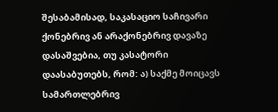შესაბამისად, საკასაციო საჩივარი ქონებრივ ან არაქონებრივ დავაზე დასაშვებია, თუ კასატორი დაასაბუთებს, რომ: ა) საქმე მოიცავს სამართლებრივ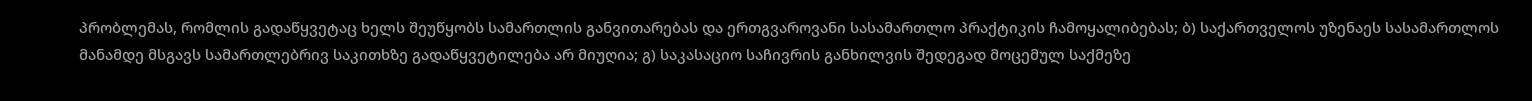პრობლემას, რომლის გადაწყვეტაც ხელს შეუწყობს სამართლის განვითარებას და ერთგვაროვანი სასამართლო პრაქტიკის ჩამოყალიბებას; ბ) საქართველოს უზენაეს სასამართლოს მანამდე მსგავს სამართლებრივ საკითხზე გადაწყვეტილება არ მიუღია; გ) საკასაციო საჩივრის განხილვის შედეგად მოცემულ საქმეზე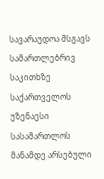სავარაუდოა მსგავს სამართლებრივ საკითხზე საქართველოს უზენაესი სასამართლოს მანამდე არსებული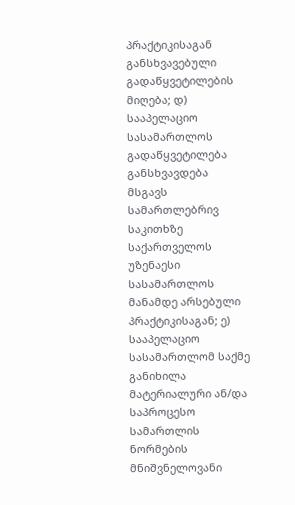პრაქტიკისაგან განსხვავებული გადაწყვეტილების მიღება; დ) სააპელაციო სასამართლოს გადაწყვეტილება განსხვავდება მსგავს სამართლებრივ საკითხზე საქართველოს უზენაესი სასამართლოს მანამდე არსებული პრაქტიკისაგან; ე) სააპელაციო სასამართლომ საქმე განიხილა მატერიალური ან/და საპროცესო სამართლის ნორმების მნიშვნელოვანი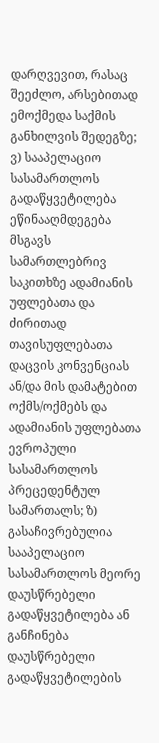დარღვევით, რასაც შეეძლო, არსებითად ემოქმედა საქმის განხილვის შედეგზე; ვ) სააპელაციო სასამართლოს გადაწყვეტილება ეწინააღმდეგება მსგავს სამართლებრივ საკითხზე ადამიანის უფლებათა და ძირითად თავისუფლებათა დაცვის კონვენციას ან/და მის დამატებით ოქმს/ოქმებს და ადამიანის უფლებათა ევროპული სასამართლოს პრეცედენტულ სამართალს; ზ) გასაჩივრებულია სააპელაციო სასამართლოს მეორე დაუსწრებელი გადაწყვეტილება ან განჩინება დაუსწრებელი გადაწყვეტილების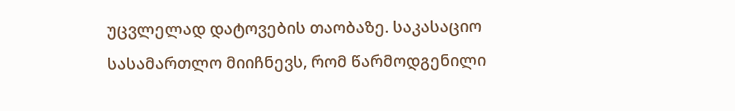უცვლელად დატოვების თაობაზე. საკასაციო სასამართლო მიიჩნევს, რომ წარმოდგენილი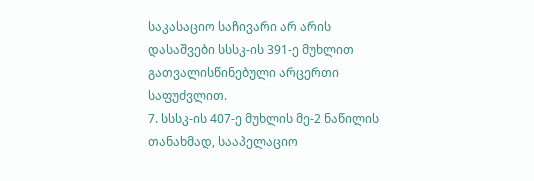საკასაციო საჩივარი არ არის დასაშვები სსსკ-ის 391-ე მუხლით გათვალისწინებული არცერთი საფუძვლით.
7. სსსკ-ის 407-ე მუხლის მე-2 ნაწილის თანახმად, სააპელაციო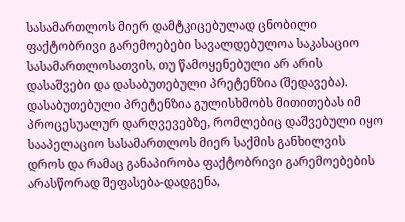სასამართლოს მიერ დამტკიცებულად ცნობილი ფაქტობრივი გარემოებები სავალდებულოა საკასაციო სასამართლოსათვის, თუ წამოყენებული არ არის დასაშვები და დასაბუთებული პრეტენზია (შედავება). დასაბუთებული პრეტენზია გულისხმობს მითითებას იმ პროცესუალურ დარღვევებზე, რომლებიც დაშვებული იყო სააპელაციო სასამართლოს მიერ საქმის განხილვის დროს და რამაც განაპირობა ფაქტობრივი გარემოებების არასწორად შეფასება-დადგენა,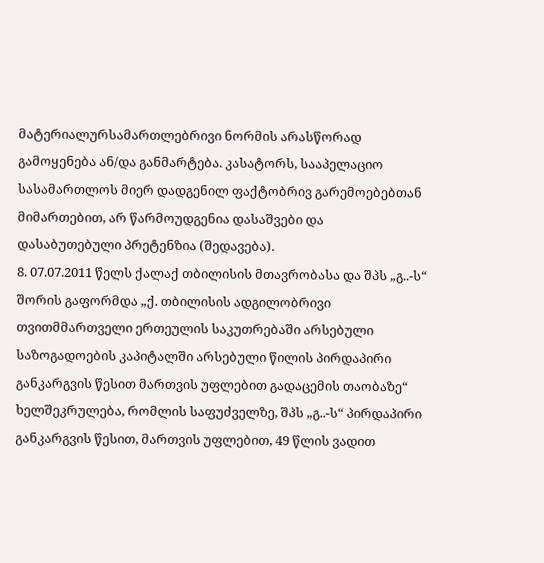მატერიალურსამართლებრივი ნორმის არასწორად გამოყენება ან/და განმარტება. კასატორს, სააპელაციო სასამართლოს მიერ დადგენილ ფაქტობრივ გარემოებებთან მიმართებით, არ წარმოუდგენია დასაშვები და დასაბუთებული პრეტენზია (შედავება).
8. 07.07.2011 წელს ქალაქ თბილისის მთავრობასა და შპს „გ..-ს“ შორის გაფორმდა „ქ. თბილისის ადგილობრივი თვითმმართველი ერთეულის საკუთრებაში არსებული საზოგადოების კაპიტალში არსებული წილის პირდაპირი განკარგვის წესით მართვის უფლებით გადაცემის თაობაზე“ ხელშეკრულება, რომლის საფუძველზე, შპს „გ..-ს“ პირდაპირი განკარგვის წესით, მართვის უფლებით, 49 წლის ვადით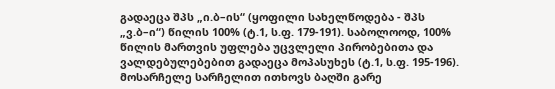გადაეცა შპს „ი.ბ–ის“ (ყოფილი სახელწოდება - შპს „ვ.ბ–ი“) წილის 100% (ტ.1, ს.ფ. 179-191). საბოლოოდ, 100% წილის მართვის უფლება უცვლელი პირობებითა და ვალდებულებებით გადაეცა მოპასუხეს (ტ.1, ს.ფ. 195-196). მოსარჩელე სარჩელით ითხოვს ბაღში გარე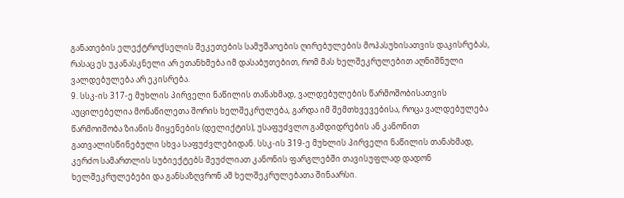განათების ელექტროქსელის შეკეთების სამუშაოების ღირებულების მოპასუხისათვის დაკისრებას, რასაც ეს უკანასკნელი არ ეთანხმება იმ დასაბუთებით, რომ მას ხელშეკრულებით აღნიშნული ვალდებულება არ ეკისრება.
9. სსკ-ის 317-ე მუხლის პირველი ნაწილის თანახმად, ვალდებულების წარმოშობისათვის აუცილებელია მონაწილეთა შორის ხელშეკრულება, გარდა იმ შემთხვევებისა, როცა ვალდებულება წარმოიშობა ზიანის მიყენების (დელიქტის), უსაფუძვლო გამდიდრების ან კანონით გათვალისწინებული სხვა საფუძვლებიდან. სსკ-ის 319-ე მუხლის პირველი ნაწილის თანახმად, კერძო სამართლის სუბიექტებს შეუძლიათ კანონის ფარგლებში თავისუფლად დადონ ხელშეკრულებები და განსაზღვრონ ამ ხელშეკრულებათა შინაარსი.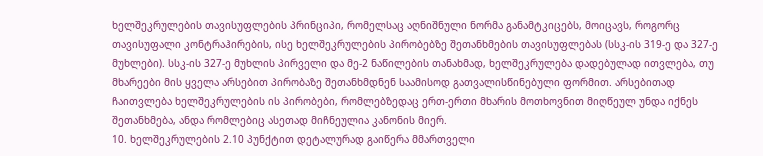ხელშეკრულების თავისუფლების პრინციპი, რომელსაც აღნიშნული ნორმა განამტკიცებს, მოიცავს, როგორც თავისუფალი კონტრაჰირების, ისე ხელშეკრულების პირობებზე შეთანხმების თავისუფლებას (სსკ-ის 319-ე და 327-ე მუხლები). სსკ-ის 327-ე მუხლის პირველი და მე-2 ნაწილების თანახმად, ხელშეკრულება დადებულად ითვლება, თუ მხარეები მის ყველა არსებით პირობაზე შეთანხმდნენ საამისოდ გათვალისწინებული ფორმით. არსებითად ჩაითვლება ხელშეკრულების ის პირობები, რომლებზედაც ერთ-ერთი მხარის მოთხოვნით მიღწეულ უნდა იქნეს შეთანხმება, ანდა რომლებიც ასეთად მიჩნეულია კანონის მიერ.
10. ხელშეკრულების 2.10 პუნქტით დეტალურად გაიწერა მმართველი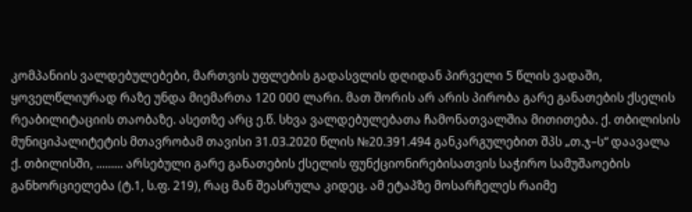კომპანიის ვალდებულებები, მართვის უფლების გადასვლის დღიდან პირველი 5 წლის ვადაში, ყოველწლიურად რაზე უნდა მიემართა 120 000 ლარი. მათ შორის არ არის პირობა გარე განათების ქსელის რეაბილიტაციის თაობაზე. ასეთზე არც ე.წ. სხვა ვალდებულებათა ჩამონათვალშია მითითება. ქ. თბილისის მუნიციპალიტეტის მთავრობამ თავისი 31.03.2020 წლის №20.391.494 განკარგულებით შპს „თ.ჯ–ს“ დაავალა ქ. თბილისში, ......... არსებული გარე განათების ქსელის ფუნქციონირებისათვის საჭირო სამუშაოების განხორციელება (ტ.1, ს.ფ. 219), რაც მან შეასრულა კიდეც. ამ ეტაპზე მოსარჩელეს რაიმე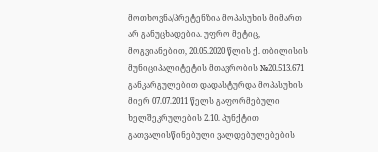მოთხოვნა/პრეტენზია მოპასუხის მიმართ არ განუცხადებია. უფრო მეტიც, მოგვიანებით, 20.05.2020 წლის ქ. თბილისის მუნიციპალიტეტის მთავრობის №20.513.671 განკარგულებით დადასტურდა მოპასუხის მიერ 07.07.2011 წელს გაფორმებული ხელშეკრულების 2.10. პუნქტით გათვალისწინებული ვალდებულებების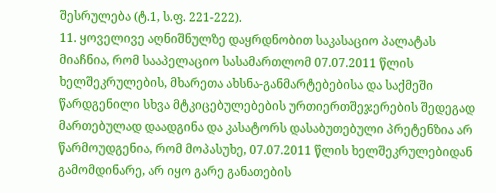შესრულება (ტ.1, ს.ფ. 221-222).
11. ყოველივე აღნიშნულზე დაყრდნობით საკასაციო პალატას მიაჩნია, რომ სააპელაციო სასამართლომ 07.07.2011 წლის ხელშეკრულების, მხარეთა ახსნა-განმარტებებისა და საქმეში წარდგენილი სხვა მტკიცებულებების ურთიერთშეჯერების შედეგად მართებულად დაადგინა და კასატორს დასაბუთებული პრეტენზია არ წარმოუდგენია, რომ მოპასუხე, 07.07.2011 წლის ხელშეკრულებიდან გამომდინარე, არ იყო გარე განათების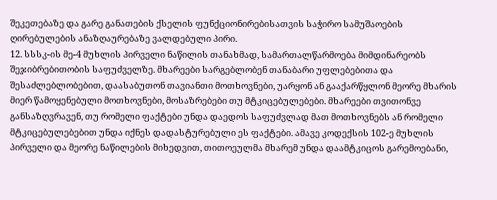შეკეთებაზე და გარე განათების ქსელის ფუნქციონირებისათვის საჭირო სამუშაოების ღირებულების ანაზღაურებაზე ვალდებული პირი.
12. სსსკ-ის მე-4 მუხლის პირველი ნაწილის თანახმად, სამართალწარმოება მიმდინარეობს შეჯიბრებითობის საფუძველზე. მხარეები სარგებლობენ თანაბარი უფლებებითა და შესაძლებლობებით, დაასაბუთონ თავიანთი მოთხოვნები, უარყონ ან გააქარწყლონ მეორე მხარის მიერ წამოყენებული მოთხოვნები, მოსაზრებები თუ მტკიცებულებები. მხარეები თვითონვე განსაზღვრავენ, თუ რომელი ფაქტები უნდა დაედოს საფუძვლად მათ მოთხოვნებს ან რომელი მტკიცებულებებით უნდა იქნეს დადასტურებული ეს ფაქტები. ამავე კოდექსის 102-ე მუხლის პირველი და მეორე ნაწილების მიხედვით, თითოეულმა მხარემ უნდა დაამტკიცოს გარემოებანი,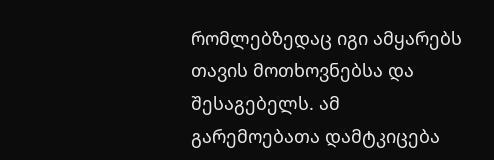რომლებზედაც იგი ამყარებს თავის მოთხოვნებსა და შესაგებელს. ამ გარემოებათა დამტკიცება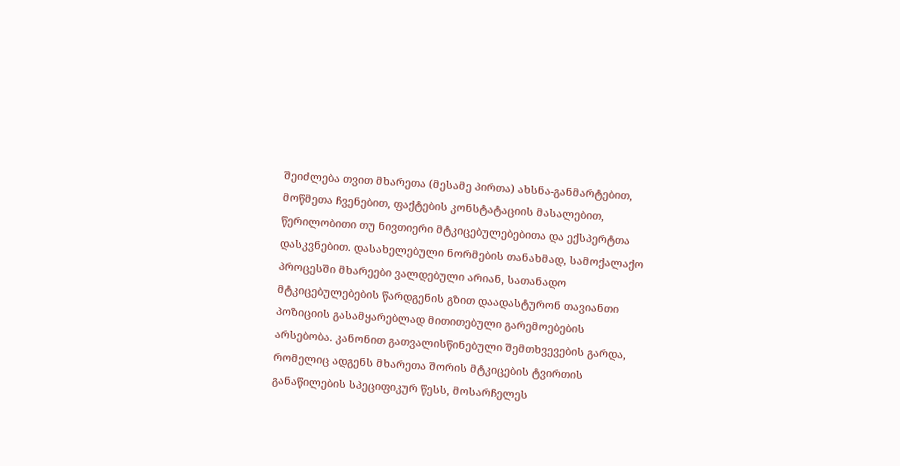შეიძლება თვით მხარეთა (მესამე პირთა) ახსნა-განმარტებით, მოწმეთა ჩვენებით, ფაქტების კონსტატაციის მასალებით, წერილობითი თუ ნივთიერი მტკიცებულებებითა და ექსპერტთა დასკვნებით. დასახელებული ნორმების თანახმად, სამოქალაქო პროცესში მხარეები ვალდებული არიან, სათანადო მტკიცებულებების წარდგენის გზით დაადასტურონ თავიანთი პოზიციის გასამყარებლად მითითებული გარემოებების არსებობა. კანონით გათვალისწინებული შემთხვევების გარდა, რომელიც ადგენს მხარეთა შორის მტკიცების ტვირთის განაწილების სპეციფიკურ წესს, მოსარჩელეს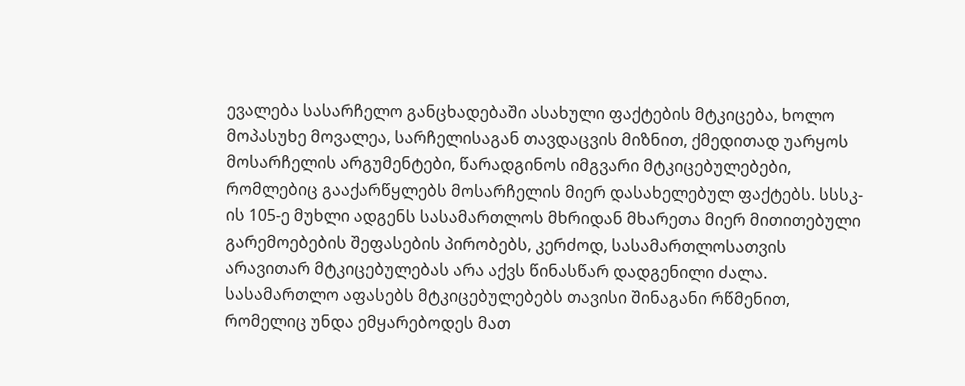ევალება სასარჩელო განცხადებაში ასახული ფაქტების მტკიცება, ხოლო მოპასუხე მოვალეა, სარჩელისაგან თავდაცვის მიზნით, ქმედითად უარყოს მოსარჩელის არგუმენტები, წარადგინოს იმგვარი მტკიცებულებები, რომლებიც გააქარწყლებს მოსარჩელის მიერ დასახელებულ ფაქტებს. სსსკ-ის 105-ე მუხლი ადგენს სასამართლოს მხრიდან მხარეთა მიერ მითითებული გარემოებების შეფასების პირობებს, კერძოდ, სასამართლოსათვის არავითარ მტკიცებულებას არა აქვს წინასწარ დადგენილი ძალა. სასამართლო აფასებს მტკიცებულებებს თავისი შინაგანი რწმენით, რომელიც უნდა ემყარებოდეს მათ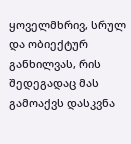ყოველმხრივ, სრულ და ობიექტურ განხილვას, რის შედეგადაც მას გამოაქვს დასკვნა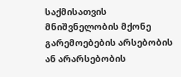საქმისათვის მნიშვნელობის მქონე გარემოებების არსებობის ან არარსებობის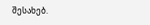შესახებ.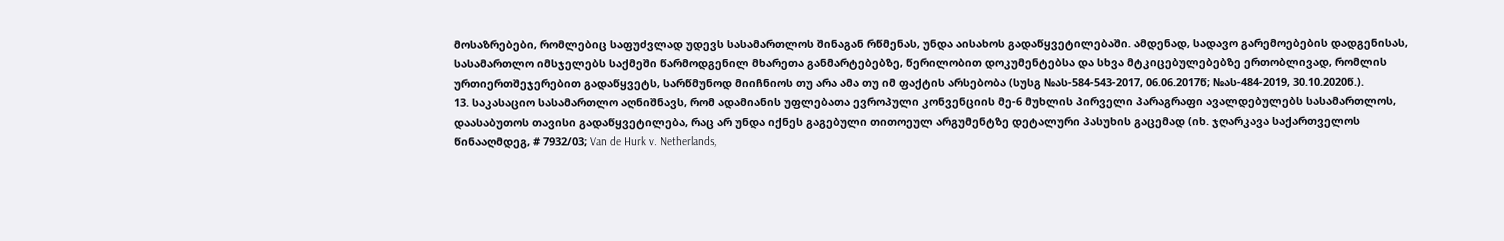მოსაზრებები, რომლებიც საფუძვლად უდევს სასამართლოს შინაგან რწმენას, უნდა აისახოს გადაწყვეტილებაში. ამდენად, სადავო გარემოებების დადგენისას, სასამართლო იმსჯელებს საქმეში წარმოდგენილ მხარეთა განმარტებებზე, წერილობით დოკუმენტებსა და სხვა მტკიცებულებებზე ერთობლივად, რომლის ურთიერთშეჯერებით გადაწყვეტს, სარწმუნოდ მიიჩნიოს თუ არა ამა თუ იმ ფაქტის არსებობა (სუსგ №ას-584-543-2017, 06.06.2017წ; №ას-484-2019, 30.10.2020წ.).
13. საკასაციო სასამართლო აღნიშნავს, რომ ადამიანის უფლებათა ევროპული კონვენციის მე-6 მუხლის პირველი პარაგრაფი ავალდებულებს სასამართლოს, დაასაბუთოს თავისი გადაწყვეტილება, რაც არ უნდა იქნეს გაგებული თითოეულ არგუმენტზე დეტალური პასუხის გაცემად (იხ. ჯღარკავა საქართველოს წინააღმდეგ, # 7932/03; Van de Hurk v. Netherlands,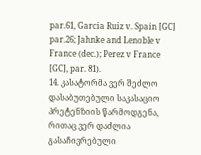par.61, Garcia Ruiz v. Spain [GC] par.26; Jahnke and Lenoble v France (dec.); Perez v France [GC], par. 81).
14. კასატორმა ვერ შეძლო დასაბუთებული საკასაციო პრეტენზიის წარმოდგენა, რითაც ვერ დაძლია გასაჩივრებული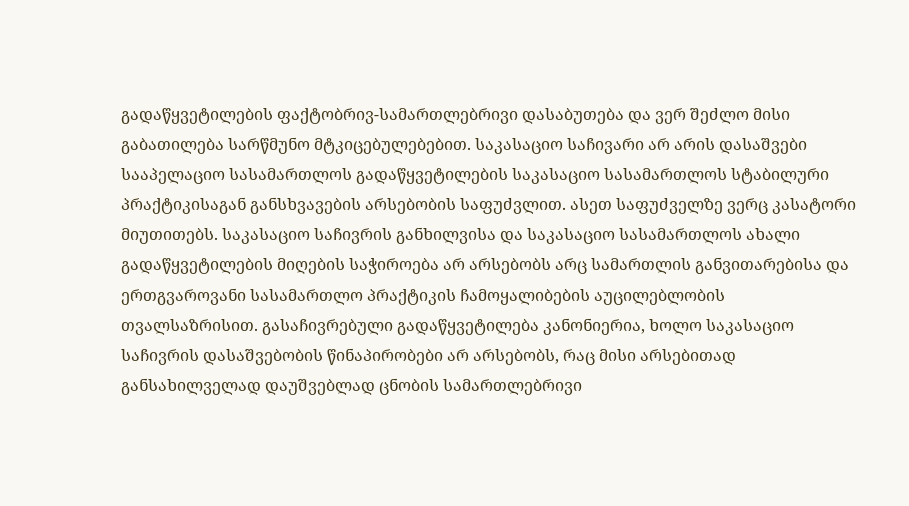გადაწყვეტილების ფაქტობრივ-სამართლებრივი დასაბუთება და ვერ შეძლო მისი გაბათილება სარწმუნო მტკიცებულებებით. საკასაციო საჩივარი არ არის დასაშვები სააპელაციო სასამართლოს გადაწყვეტილების საკასაციო სასამართლოს სტაბილური პრაქტიკისაგან განსხვავების არსებობის საფუძვლით. ასეთ საფუძველზე ვერც კასატორი მიუთითებს. საკასაციო საჩივრის განხილვისა და საკასაციო სასამართლოს ახალი გადაწყვეტილების მიღების საჭიროება არ არსებობს არც სამართლის განვითარებისა და ერთგვაროვანი სასამართლო პრაქტიკის ჩამოყალიბების აუცილებლობის თვალსაზრისით. გასაჩივრებული გადაწყვეტილება კანონიერია, ხოლო საკასაციო საჩივრის დასაშვებობის წინაპირობები არ არსებობს, რაც მისი არსებითად განსახილველად დაუშვებლად ცნობის სამართლებრივი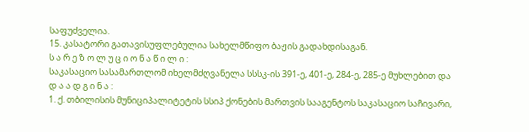საფუძველია.
15. კასატორი გათავისუფლებულია სახელმწიფო ბაჟის გადახდისაგან.
ს ა რ ე ზ ო ლ უ ც ი ო ნ ა წ ი ლ ი :
საკასაციო სასამართლომ იხელმძღვანელა სსსკ-ის 391-ე, 401-ე, 284-ე, 285-ე მუხლებით და
დ ა ა დ გ ი ნ ა :
1. ქ. თბილისის მუნიციპალიტეტის სსიპ ქონების მართვის სააგენტოს საკასაციო საჩივარი,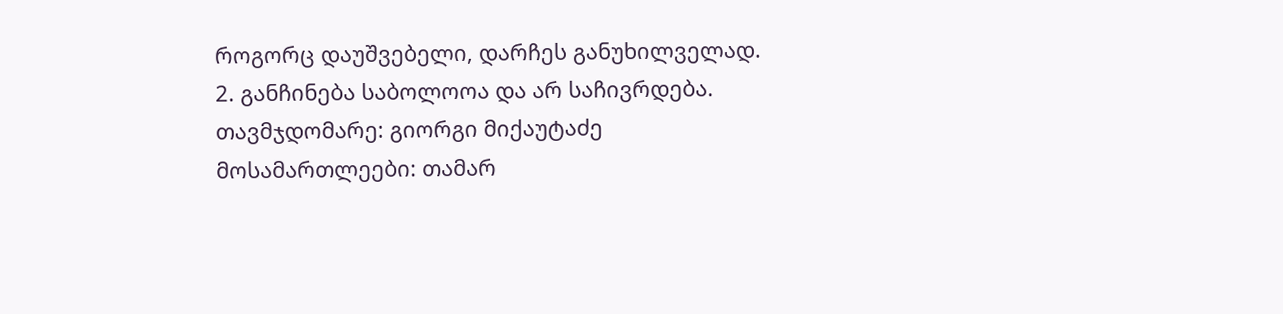როგორც დაუშვებელი, დარჩეს განუხილველად.
2. განჩინება საბოლოოა და არ საჩივრდება.
თავმჯდომარე: გიორგი მიქაუტაძე
მოსამართლეები: თამარ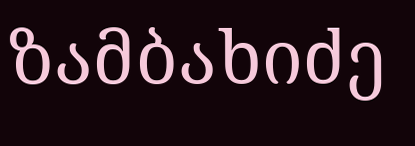ზამბახიძე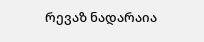რევაზ ნადარაია